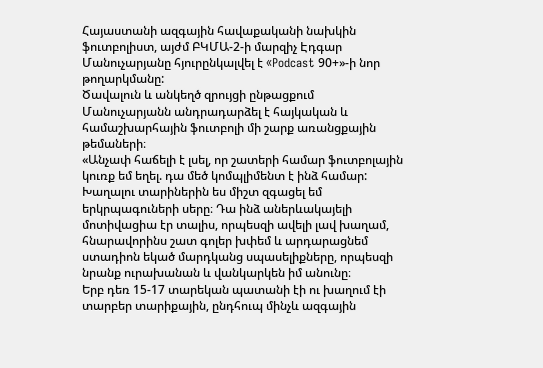Հայաստանի ազգային հավաքականի նախկին ֆուտբոլիստ, այժմ ԲԿՄԱ-2-ի մարզիչ Էդգար Մանուչարյանը հյուրընկալվել է «Podcast 90+»-ի նոր թողարկմանը:
Ծավալուն և անկեղծ զրույցի ընթացքում Մանուչարյանն անդրադարձել է հայկական և համաշխարհային ֆուտբոլի մի շարք առանցքային թեմաների։
«Անչափ հաճելի է լսել, որ շատերի համար ֆուտբոլային կուռք եմ եղել. դա մեծ կոմպլիմենտ է ինձ համար: Խաղալու տարիներին ես միշտ զգացել եմ երկրպագուների սերը։ Դա ինձ աներևակայելի մոտիվացիա էր տալիս, որպեսզի ավելի լավ խաղամ, հնարավորինս շատ գոլեր խփեմ և արդարացնեմ ստադիոն եկած մարդկանց սպասելիքները, որպեսզի նրանք ուրախանան և վանկարկեն իմ անունը։
Երբ դեռ 15-17 տարեկան պատանի էի ու խաղում էի տարբեր տարիքային, ընդհուպ մինչև ազգային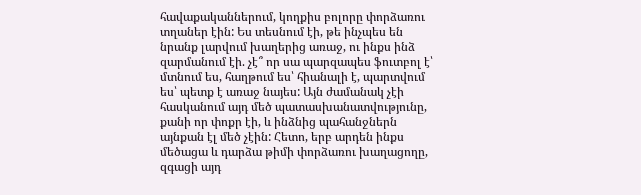հավաքականներում, կողքիս բոլորը փորձառու տղաներ էին: Ես տեսնում էի, թե ինչպես են նրանք լարվում խաղերից առաջ, ու ինքս ինձ զարմանում էի. չէ՞ որ սա պարզապես ֆուտբոլ է՝ մտնում ես, հաղթում ես՝ հիանալի է, պարտվում ես՝ պետք է առաջ նայես: Այն ժամանակ չէի հասկանում այդ մեծ պատասխանատվությունը, քանի որ փոքր էի, և ինձնից պահանջներն այնքան էլ մեծ չէին: Հետո, երբ արդեն ինքս մեծացա և դարձա թիմի փորձառու խաղացողը, զգացի այդ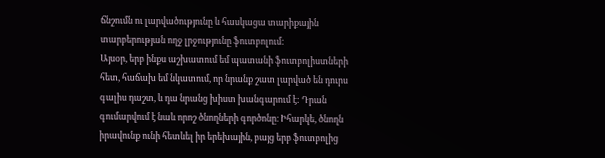ճնշումն ու լարվածությունը և հասկացա տարիքային տարբերության ողջ լրջությունը ֆուտբոլում:
Այսօր, երբ ինքս աշխատում եմ պատանի ֆուտբոլիստների հետ, հաճախ եմ նկատում, որ նրանք շատ լարված են դուրս գալիս դաշտ, և դա նրանց խիստ խանգարում է: Դրան գումարվում է նաև որոշ ծնողների գործոնը։ Իհարկե, ծնողն իրավունք ունի հետևել իր երեխային, բայց երբ ֆուտբոլից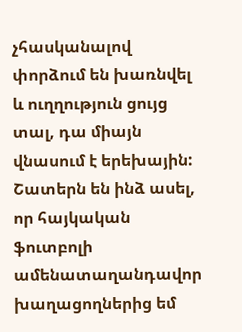չհասկանալով փորձում են խառնվել և ուղղություն ցույց տալ, դա միայն վնասում է երեխային:
Շատերն են ինձ ասել, որ հայկական ֆուտբոլի ամենատաղանդավոր խաղացողներից եմ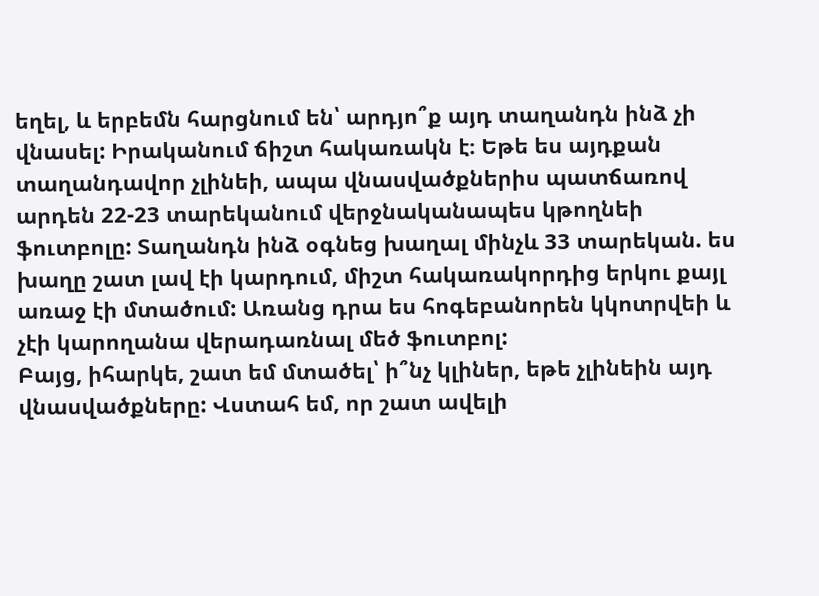եղել, և երբեմն հարցնում են՝ արդյո՞ք այդ տաղանդն ինձ չի վնասել: Իրականում ճիշտ հակառակն է։ Եթե ես այդքան տաղանդավոր չլինեի, ապա վնասվածքներիս պատճառով արդեն 22-23 տարեկանում վերջնականապես կթողնեի ֆուտբոլը: Տաղանդն ինձ օգնեց խաղալ մինչև 33 տարեկան. ես խաղը շատ լավ էի կարդում, միշտ հակառակորդից երկու քայլ առաջ էի մտածում: Առանց դրա ես հոգեբանորեն կկոտրվեի և չէի կարողանա վերադառնալ մեծ ֆուտբոլ:
Բայց, իհարկե, շատ եմ մտածել՝ ի՞նչ կլիներ, եթե չլինեին այդ վնասվածքները: Վստահ եմ, որ շատ ավելի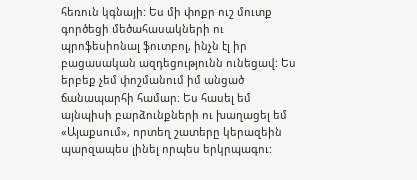հեռուն կգնայի: Ես մի փոքր ուշ մուտք գործեցի մեծահասակների ու պրոֆեսիոնալ ֆուտբոլ, ինչն էլ իր բացասական ազդեցությունն ունեցավ: Ես երբեք չեմ փոշմանում իմ անցած ճանապարհի համար։ Ես հասել եմ այնպիսի բարձունքների ու խաղացել եմ «Այաքսում», որտեղ շատերը կերազեին պարզապես լինել որպես երկրպագու: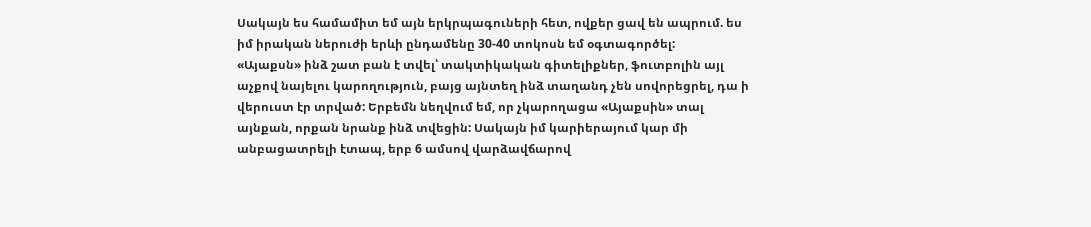Սակայն ես համամիտ եմ այն երկրպագուների հետ, ովքեր ցավ են ապրում. ես իմ իրական ներուժի երևի ընդամենը 30-40 տոկոսն եմ օգտագործել:
«Այաքսն» ինձ շատ բան է տվել՝ տակտիկական գիտելիքներ, ֆուտբոլին այլ աչքով նայելու կարողություն, բայց այնտեղ ինձ տաղանդ չեն սովորեցրել, դա ի վերուստ էր տրված: Երբեմն նեղվում եմ, որ չկարողացա «Այաքսին» տալ այնքան, որքան նրանք ինձ տվեցին: Սակայն իմ կարիերայում կար մի անբացատրելի էտապ, երբ 6 ամսով վարձավճարով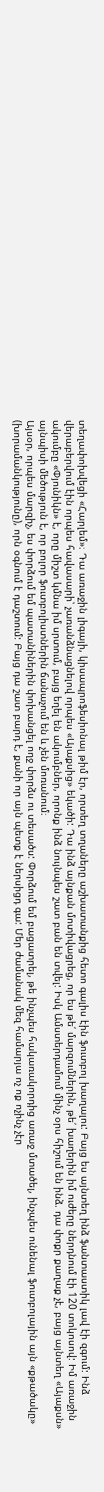տեղափոխվեցի «Հարլեմ»։ Դա առաջին լիգայի, կիսապրոֆեսիոնալ թիմ էր, որտեղ տղաները աշխատանքից հետո գալիս էին ֆուտբոլ խաղալու: Բայց ես այնտեղ ինձ ֆանտաստիկ լավ էի զգում: Ինձ վերաբերվում էին որպես հավասարի՝ չառանձնացնելով որպես «Այաքսից» եկածի: Դա ինձ այնքան մոտիվացրեց, որ ես թե՛ մարզումներին, թե՛ խաղերին իմ ուժերը ներդնում էի 120 տոկոսով: Իմ առաջին ակումբը «Փյունիկն» է, որը միշտ կմնա իմ սրտում, բայց եղել են ակումբներ, որոնք ինձ նույնպես շատ բան են տվել: Իսկ Ամստերդամում մինչ օրս հիշում են ինձ. դա փոքր քաղաք չէ, բայց այնտեղ «Այաքսն» այնպիսի մեծություն է, որ բոլոր ֆուտբոլիստներին ճանաչում են և չեն մոռանում։
Այսօր, որպես մարզիչ, ես փորձում եմ պատանիներին փոխանցել ողջ փորձս ու տեսածս: Փորձում եմ բացատրել, թե ինչպես հակառակորդից առաջ մտածել, ինչպես ունենալ ֆուտբոլային այն «քթածակը» (խորամանկությունը), որն օգնում է դաշտում: Բայց դա շատ բարդ է, քանի որ այն պետք է ներսիցդ գա: Մեր ժամանակ մեզ համարյա ոչ ոք ոչինչ չէր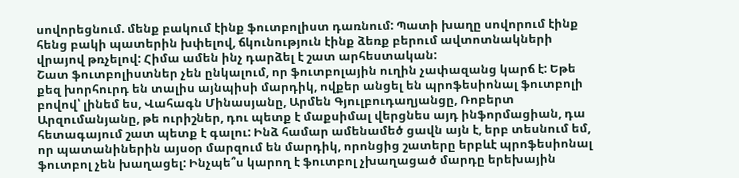սովորեցնում. մենք բակում էինք ֆուտբոլիստ դառնում: Պատի խաղը սովորում էինք հենց բակի պատերին խփելով, ճկունություն էինք ձեռք բերում ավտոտնակների վրայով թռչելով: Հիմա ամեն ինչ դարձել է շատ արհեստական:
Շատ ֆուտբոլիստներ չեն ընկալում, որ ֆուտբոլային ուղին չափազանց կարճ է: Եթե քեզ խորհուրդ են տալիս այնպիսի մարդիկ, ովքեր անցել են պրոֆեսիոնալ ֆուտբոլի բովով՝ լինեմ ես, Վահագն Մինասյանը, Արմեն Գյուլբուդաղյանցը, Ռոբերտ Արզումանյանը, թե ուրիշներ, դու պետք է մաքսիմալ վերցնես այդ ինֆորմացիան, դա հետագայում շատ պետք է գալու: Ինձ համար ամենամեծ ցավն այն է, երբ տեսնում եմ, որ պատանիներին այսօր մարզում են մարդիկ, որոնցից շատերը երբևէ պրոֆեսիոնալ ֆուտբոլ չեն խաղացել: Ինչպե՞ս կարող է ֆուտբոլ չխաղացած մարդը երեխային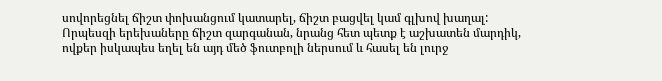սովորեցնել ճիշտ փոխանցում կատարել, ճիշտ բացվել կամ գլխով խաղալ: Որպեսզի երեխաները ճիշտ զարգանան, նրանց հետ պետք է աշխատեն մարդիկ, ովքեր իսկապես եղել են այդ մեծ ֆուտբոլի ներսում և հասել են լուրջ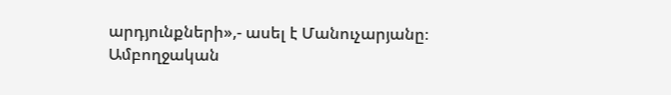արդյունքների»,- ասել է Մանուչարյանը։
Ամբողջական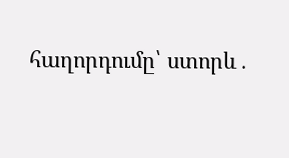հաղորդումը՝ ստորև․